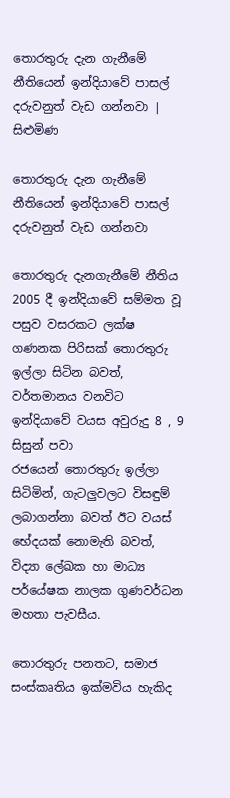තොරතුරු දැන ගැනීමේ නීතියෙන් ඉන්දියාවේ පාසල් දරුවනුත් වැඩ ගන්නවා | සිළුමිණ

තොරතුරු දැන ගැනීමේ නීතියෙන් ඉන්දියාවේ පාසල් දරුවනුත් වැඩ ගන්නවා

තොරතුරු දැනගැනීමේ නීතිය 2005 දී ඉන්දියාවේ සම්මත වූ පසුව වසරකට ලක්ෂ ගණනක පිරිසක් තොරතුරු ඉල්ලා සිටින බවත්, වර්තමානය වනවිට ඉන්දියාවේ වයස අවුරුදු 8 , 9 සිසුන් පවා රජයෙන් ‍තොරතුරු ඉල්ලා සිටිමින්, ගැටලුවලට විසඳුම් ලබාගන්නා බවත් ඊට වයස් භේදයක් නොමැති බවත්, විද්‍යා ලේඛක හා මාධ්‍ය පර්යේෂක නාලක ගුණවර්ධන මහතා පැවසීය.

තොරතුරු පනතට, සමාජ සංස්කෘතිය ඉක්මවිය හැකිද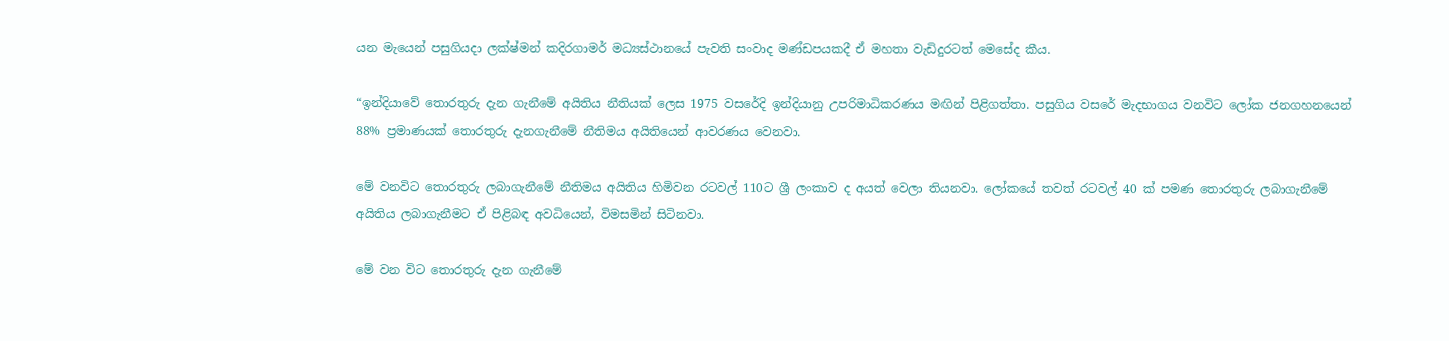යන මැයෙන් පසුගියදා ලක්ෂ්මන් කදිරගාමර් මධ්‍යස්ථානයේ පැවති සංවාද මණ්ඩපයකදී ඒ මහතා වැඩිදුරටත් මෙසේද කීය.

“ඉන්දියාවේ තොරතුරු දැන ගැනීමේ අයිතිය නීතියක් ලෙස 1975 වසරේදි ඉන්දියානු උපරිමාධිකරණය මඟින් පිළිගත්තා. පසුගිය වසරේ මැදභාගය වනවිට ලෝක ජනගහනයෙන් 88% ප්‍රමාණයක් තොරතුරු දැනගැනීමේ නීතිමය අයිතියෙන් ආවරණය වෙනවා.

මේ වනවිට තොරතුරු ලබාගැනීමේ නීතිමය අයිතිය හිමිවන රටවල් 110ට ශ්‍රී ලංකාව ද අයත් වෙලා තියනවා. ලෝකයේ තවත් රටවල් 40 ක් පමණ තොරතුරු ලබාගැනීමේ අයිතිය ලබාගැනීමට ඒ පිළිබඳ අවධියෙන්, විමසමින් සිටිනවා.

මේ වන විට තොරතුරු දැන ගැනීමේ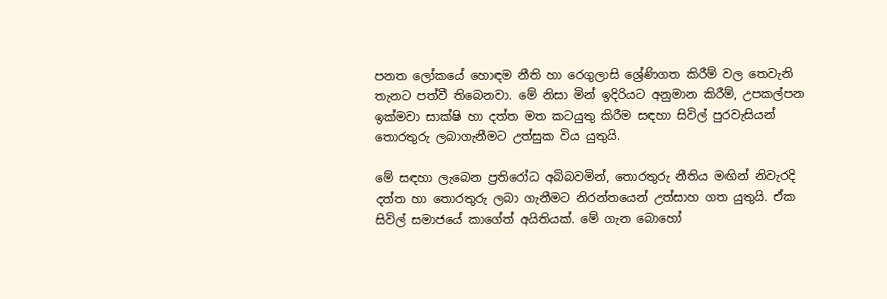පනත ලෝකයේ හොඳම නීති හා රෙගුලාසි ශ්‍රේණිගත කිරීම් වල තෙවැනි තැනට පත්වී තිබෙනවා. මේ නිසා මින් ඉදිරියට අනුමාන කිරීම්, උපකල්පන ඉක්මවා සාක්ෂි හා දත්ත මත කටයුතු කිරීම සඳහා සිවිල් පුරවැසියන් තොරතුරු ලබාගැනීමට උත්සුක විය යුතුයි.

මේ සඳහා ලැබෙන ප්‍රතිරෝධ අබිබවමින්, තොරතුරු නීතිය මඟින් නිවැරදි දත්ත හා තොරතුරු ලබා ගැනීමට නිරන්තයෙන් උත්සාහ ගත යුතුයි. ඒක සිවිල් සමාජයේ කාගේත් අයිතියක්. මේ ගැන බොහෝ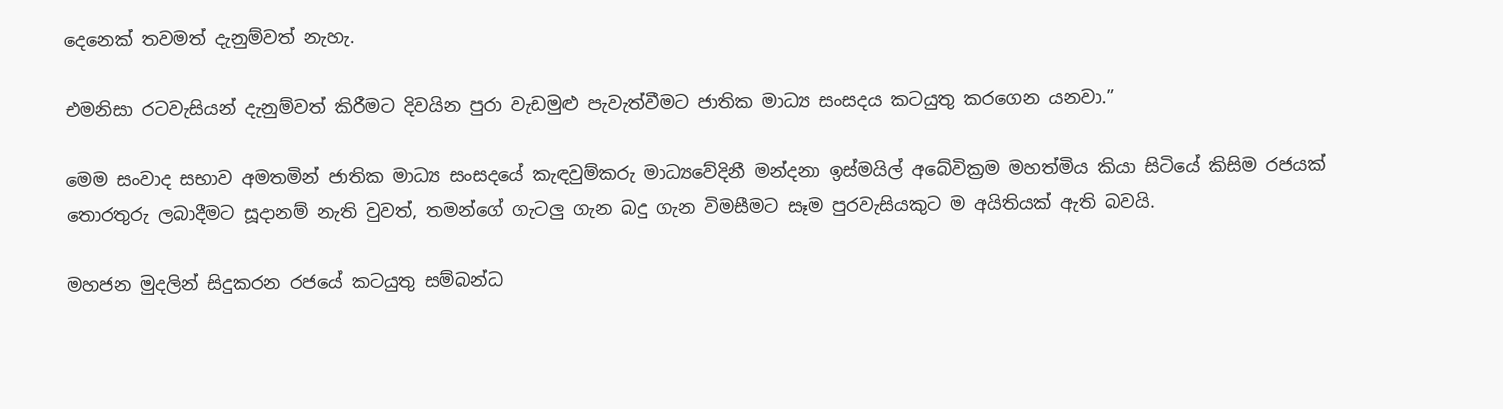දෙනෙක් තවමත් දැනුම්වත් නැහැ.

එමනිසා රටවැසියන් දැනුම්වත් කිරීමට දිවයින පුරා වැඩමුළු පැවැත්වීමට ජාතික මාධ්‍ය සංසදය කටයුතු කරගෙන යනවා.”

මෙම සංවාද සභාව අමතමින් ජාතික මාධ්‍ය සංසදයේ කැඳවුම්කරු මාධ්‍යවේදිනී මන්දනා ඉස්මයිල් අබේවික්‍රම මහත්මිය කියා සිටියේ කිසිම රජයක් තොරතුරු ලබාදීමට සූදානම් නැති වුවත්, තමන්ගේ ගැටලු ගැන බදු ගැන විමසීමට සෑම පුරවැසියකුට ම අයිතියක් ඇති බවයි.

මහජන මුදලින් සිදුකරන රජයේ කටයුතු සම්බන්ධ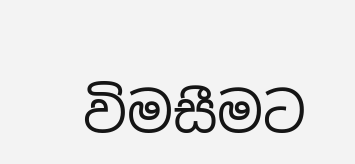විමසීමට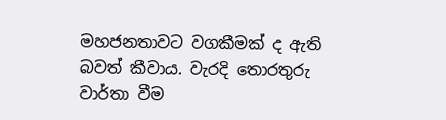මහජනතාවට වගකීමක් ද ඇති බවත් කීවාය. වැරදි තොරතුරු වාර්තා වීම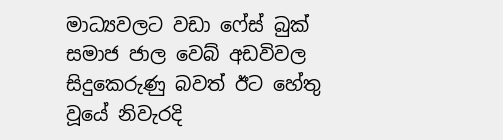මාධ්‍යවලට වඩා ෆේස් බුක් සමාජ ජාල වෙබ් අඩවිවල සිදු‍කෙරුණු බවත් ඊට හේතු වූයේ නිවැරදි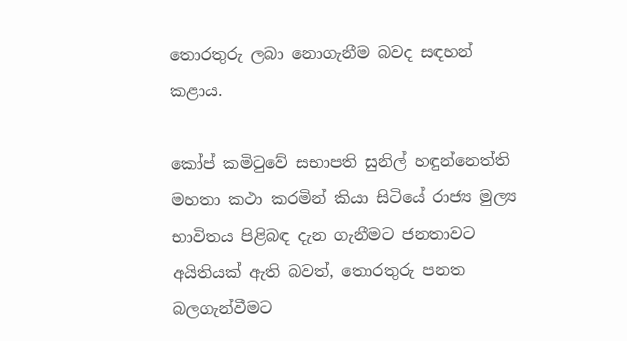තොරතුරු ලබා නොගැනීම බවද සඳහන් කළාය.

කෝප් කමිටුවේ සභාපති සුනිල් හඳුන්නෙත්ති මහතා කථා කරමින් කියා සිටියේ රාජ්‍ය මුල්‍ය භාවිතය පිළිබඳ දැන ගැනීමට ජනතාවට අයිතියක් ඇති බවත්, තොරතුරු පනත බලගැන්වීමට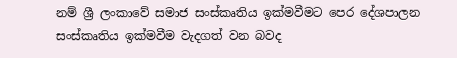නම් ශ්‍රී ලංකාවේ සමාජ සංස්කෘතිය ඉක්මවීමට පෙර දේශපාලන සංස්කෘතිය ඉක්මවීම වැදගත් වන බවද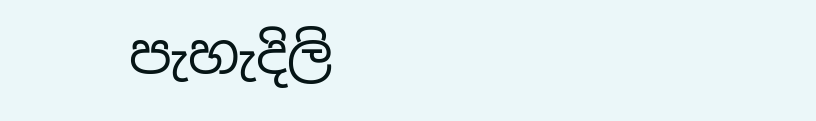පැහැදිලි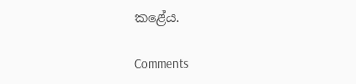කළේය.

Comments